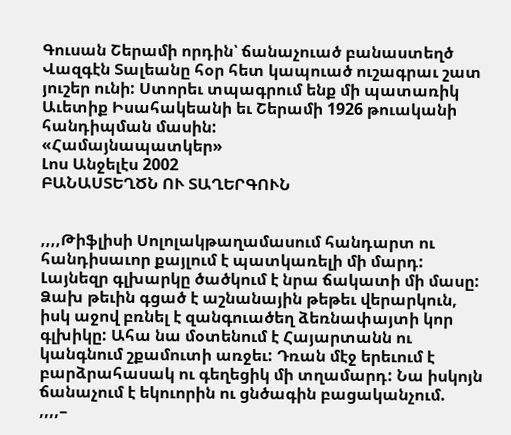Գուսան Շերամի որդին՝ ճանաչուած բանաստեղծ Վազգէն Տալեանը հօր հետ կապուած ուշագրաւ շատ յուշեր ունի: Ստորեւ տպագրում ենք մի պատառիկ Աւետիք Իսահակեանի եւ Շերամի 1926 թուականի հանդիպման մասին:
«Համայնապատկեր»
Լոս Անջելէս 2002
ԲԱՆԱՍՏԵՂԾՆ ՈՒ ՏԱՂԵՐԳՈՒՆ


,,,,Թիֆլիսի Սոլոլակթաղամասում հանդարտ ու հանդիսաւոր քայլում է պատկառելի մի մարդ: Լայնեզր գլխարկը ծածկում է նրա ճակատի մի մասը: Ձախ թեւին գցած է աշնանային թեթեւ վերարկուն, իսկ աջով բռնել է զանգուածեղ ձեռնափայտի կոր գլխիկը: Ահա նա մօտենում է Հայարտանն ու կանգնում շքամուտի առջեւ: Դռան մէջ երեւում է բարձրահասակ ու գեղեցիկ մի տղամարդ: Նա իսկոյն ճանաչում է եկուորին ու ցնծագին բացականչում.
,,,,–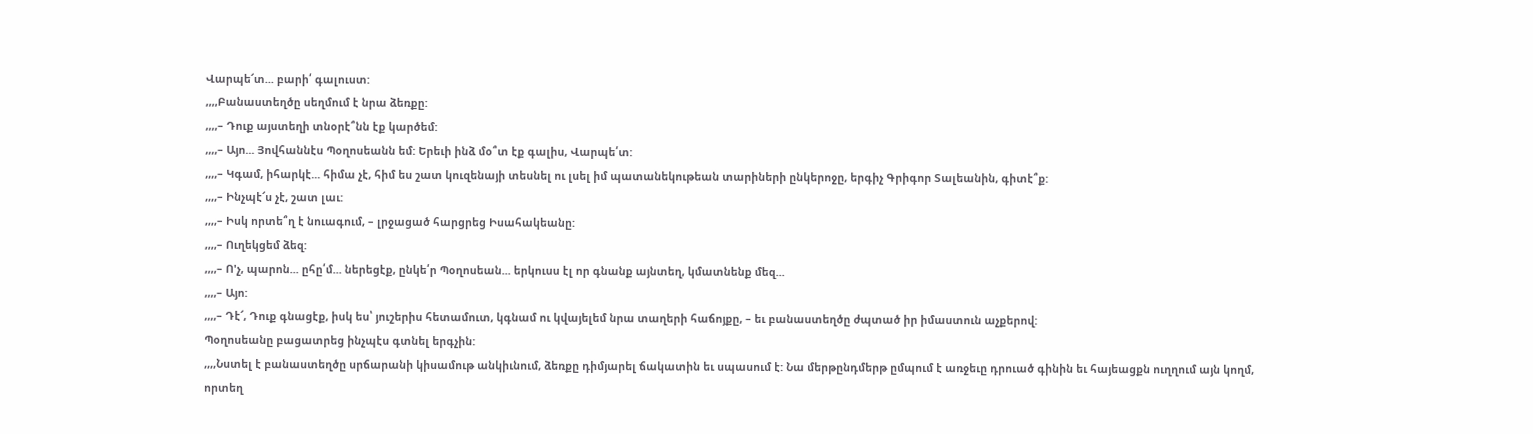Վարպե՜տ... բարի՛ գալուստ:
,,,,Բանաստեղծը սեղմում է նրա ձեռքը:
,,,,– Դուք այստեղի տնօրէ՞նն էք կարծեմ:
,,,,– Այո... Յովհաննէս Պօղոսեանն եմ: Երեւի ինձ մօ՞տ էք գալիս, Վարպե՛տ:
,,,,– Կգամ, իհարկէ... հիմա չէ, հիմ ես շատ կուզենայի տեսնել ու լսել իմ պատանեկութեան տարիների ընկերոջը, երգիչ Գրիգոր Տալեանին, գիտէ՞ք:
,,,,– Ինչպէ՜ս չէ, շատ լաւ:
,,,,– Իսկ որտե՞ղ է նուագում, – լրջացած հարցրեց Իսահակեանը:
,,,,– Ուղեկցեմ ձեզ:
,,,,– Ո'չ, պարոն... ըհը՛մ... ներեցէք, ընկե՛ր Պօղոսեան... երկուսս էլ որ գնանք այնտեղ, կմատնենք մեզ...
,,,,– Այո:
,,,,– Դէ՜, Դուք գնացէք, իսկ ես՝ յուշերիս հետամուտ, կգնամ ու կվայելեմ նրա տաղերի հաճոյքը, – եւ բանաստեղծը ժպտած իր իմաստուն աչքերով:
Պօղոսեանը բացատրեց ինչպէս գտնել երգչին:
,,,,Նստել է բանաստեղծը սրճարանի կիսամութ անկիւնում, ձեռքը դիմյարել ճակատին եւ սպասում է: Նա մերթընդմերթ ըմպում է առջեւը դրուած գինին եւ հայեացքն ուղղում այն կողմ, որտեղ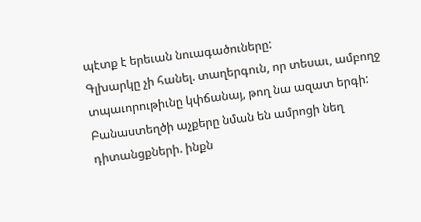պէտք է երեւան նուագածուները:
Գլխարկը չի հանել. տաղերգուն, որ տեսաւ, ամբողջ տպաւորութիւնը կփճանայ, թող նա ազատ երգի:
Բանաստեղծի աչքերը նման են ամրոցի նեղ դիտանցքների. ինքն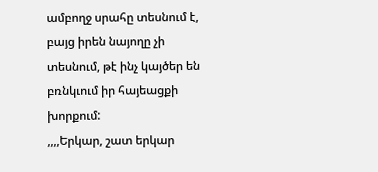ամբողջ սրահը տեսնում է, բայց իրեն նայողը չի տեսնում, թէ ինչ կայծեր են բռնկւում իր հայեացքի խորքում:
,,,,Երկար, շատ երկար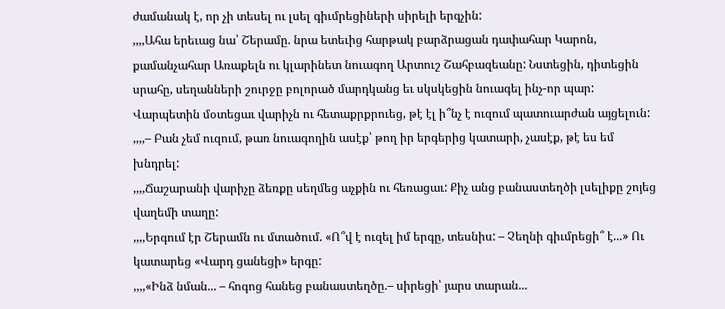ժամանակ է, որ չի տեսել ու լսել գիւմրեցիների սիրելի երգչին:
,,,,Ահա երեւաց նա՝ Շերամը. նրա ետեւից հարթակ բարձրացան դափահար Կարոն, քամանչահար Առաքելն ու կլարինետ նուագող Արտուշ Շահբազեանը: Նստեցին, դիտեցին սրահը, սեղանների շուրջը բոլորած մարդկանց եւ սկսկեցին նուագել ինչ-որ պար: Վարպետին մօտեցաւ վարիչն ու հետաքրքրուեց, թէ էլ ի՞նչ է ուզում պատուարժան այցելուն:
,,,,– Բան չեմ ուզում, թառ նուագողին ասէք՝ թող իր երգերից կատարի, չասէք, թէ ես եմ խնդրել:
,,,,Ճաշարանի վարիչը ձեռքը սեղմեց աչքին ու հեռացաւ: Քիչ անց բանաստեղծի լսելիքը շոյեց վաղեմի տաղը:
,,,,Երգում էր Շերամն ու մտածում. «Ո՞վ է ուզել իմ երգը, տեսնիս: – Չեղնի գիւմրեցի՞ է...» Ու կատարեց «Վարդ ցանեցի» երգը:
,,,,«Ինձ նման... – հոգոց հանեց բանաստեղծը.– սիրեցի՝ յարս տարան...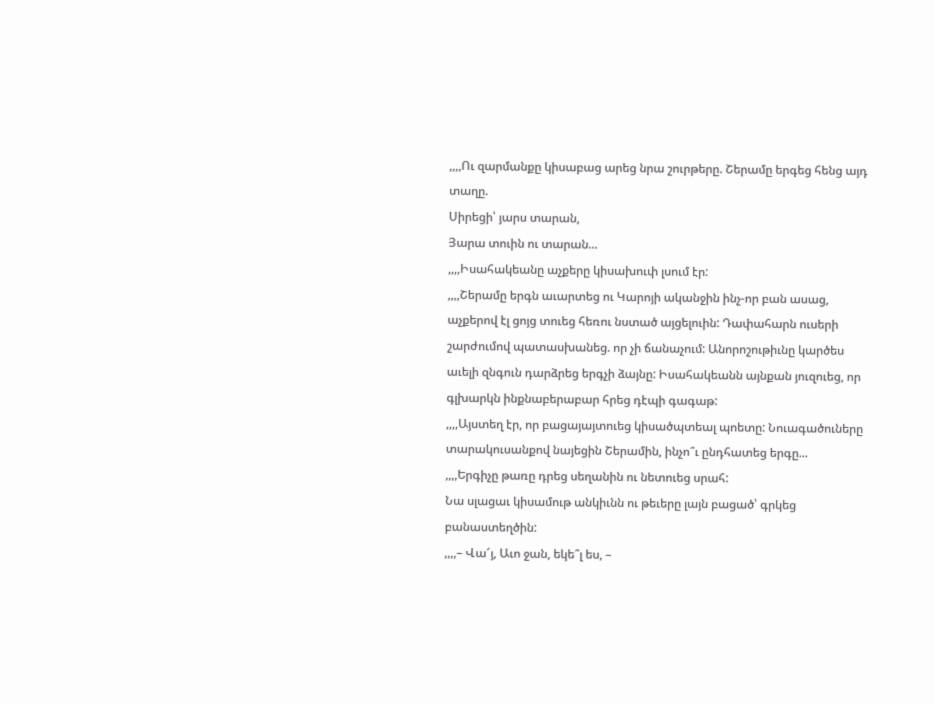,,,,Ու զարմանքը կիսաբաց արեց նրա շուրթերը. Շերամը երգեց հենց այդ տաղը.
Սիրեցի՝ յարս տարան,
Յարա տուին ու տարան...
,,,,Իսահակեանը աչքերը կիսախուփ լսում էր:
,,,,Շերամը երգն աւարտեց ու Կարոյի ականջին ինչ-որ բան ասաց, աչքերով էլ ցոյց տուեց հեռու նստած այցելուին: Դափահարն ուսերի շարժումով պատասխանեց. որ չի ճանաչում: Անորոշութիւնը կարծես աւելի զնգուն դարձրեց երգչի ձայնը: Իսահակեանն այնքան յուզուեց, որ գլխարկն ինքնաբերաբար հրեց դէպի գագաթ:
,,,,Այստեղ էր, որ բացայայտուեց կիսածպտեալ պոետը: Նուագածուները տարակուսանքով նայեցին Շերամին, ինչո՞ւ ընդհատեց երգը...
,,,,Երգիչը թառը դրեց սեղանին ու նետուեց սրահ:
Նա սլացաւ կիսամութ անկիւնն ու թեւերը լայն բացած՝ գրկեց բանաստեղծին:
,,,,– Վա՜յ, Աւո ջան, եկե՞լ ես, –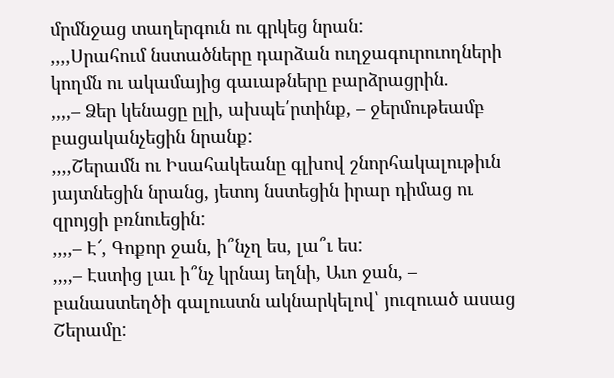մրմնջաց տաղերգուն ու գրկեց նրան:
,,,,Սրահում նստածները դարձան ուղջագուրուողների կողմն ու ակամայից գաւաթները բարձրացրին.
,,,,– Ձեր կենացը ըլի, ախպե՛րտինք, – ջերմութեամբ բացականչեցին նրանք:
,,,,Շերամն ու Իսահակեանը գլխով շնորհակալութիւն յայտնեցին նրանց, յետոյ նստեցին իրար դիմաց ու զրոյցի բռնուեցին:
,,,,– Է՜, Գոքոր ջան, ի՞նչղ ես, լա՞ւ ես:
,,,,– Էստից լաւ ի՞նչ կրնայ եղնի, Աւո ջան, – բանաստեղծի գալուստն ակնարկելով՝ յուզուած ասաց Շերամը: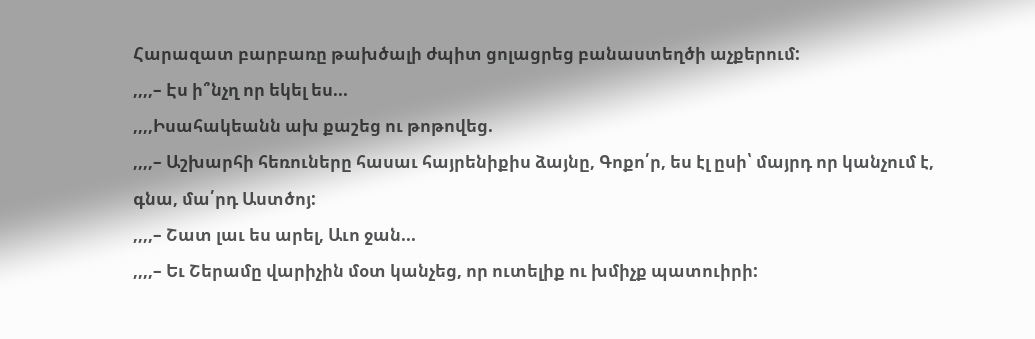Հարազատ բարբառը թախծալի ժպիտ ցոլացրեց բանաստեղծի աչքերում:
,,,,– Էս ի՞նչղ որ եկել ես...
,,,,Իսահակեանն ախ քաշեց ու թոթովեց.
,,,,– Աշխարհի հեռուները հասաւ հայրենիքիս ձայնը, Գոքո՛ր, ես էլ ըսի՝ մայրդ որ կանչում է, գնա, մա՛րդ Աստծոյ:
,,,,– Շատ լաւ ես արել, Աւո ջան...
,,,,– Եւ Շերամը վարիչին մօտ կանչեց, որ ուտելիք ու խմիչք պատուիրի: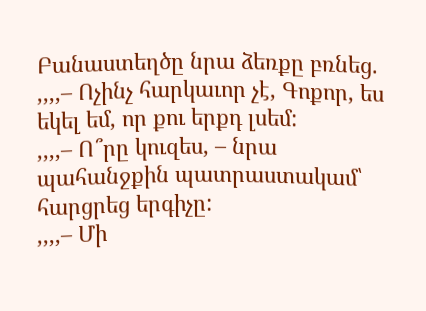Բանաստեղծը նրա ձեռքը բռնեց.
,,,,– Ոչինչ հարկաւոր չէ, Գոքոր, ես եկել եմ, որ քու երքդ լսեմ:
,,,,– Ո՞րը կուզես, – նրա պահանջքին պատրաստակամ՝ հարցրեց երգիչը:
,,,,– Մի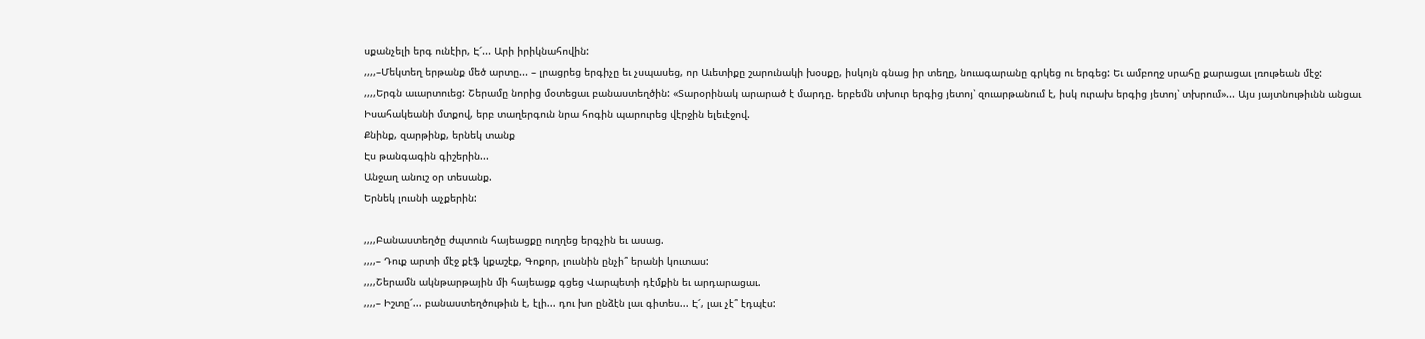սքանչելի երգ ունէիր, Է՜... Արի իրիկնահովին:
,,,,–Մեկտեղ երթանք մեծ արտը... – լրացրեց երգիչը եւ չսպասեց, որ Աւետիքը շարունակի խօսքը, իսկոյն գնաց իր տեղը, նուագարանը գրկեց ու երգեց: Եւ ամբողջ սրահը քարացաւ լռութեան մէջ:
,,,,Երգն աւարտուեց: Շերամը նորից մօտեցաւ բանաստեղծին: «Տարօրինակ արարած է մարդը. երբեմն տխուր երգից յետոյ՝ զուարթանում է, իսկ ուրախ երգից յետոյ՝ տխրում»... Այս յայտնութիւնն անցաւ Իսահակեանի մտքով, երբ տաղերգուն նրա հոգին պարուրեց վէրջին ելեւէջով.
Քնինք, զարթինք, երնեկ տանք
Էս թանգագին գիշերին...
Անջաղ անուշ օր տեսանք.
Երնեկ լուսնի աչքերին:

,,,,Բանաստեղծը ժպտուն հայեացքը ուղղեց երգչին եւ ասաց.
,,,,– Դուք արտի մէջ քէֆ կքաշէք, Գոքոր, լուսնին ընչի՞ երանի կուտաս:
,,,,Շերամն ակնթարթային մի հայեացք գցեց Վարպետի դէմքին եւ արդարացաւ.
,,,,– Իշտը՜... բանաստեղծութիւն է, էլի... դու խո ընձէն լաւ գիտես... Է՜, լաւ չէ՞ էդպէս: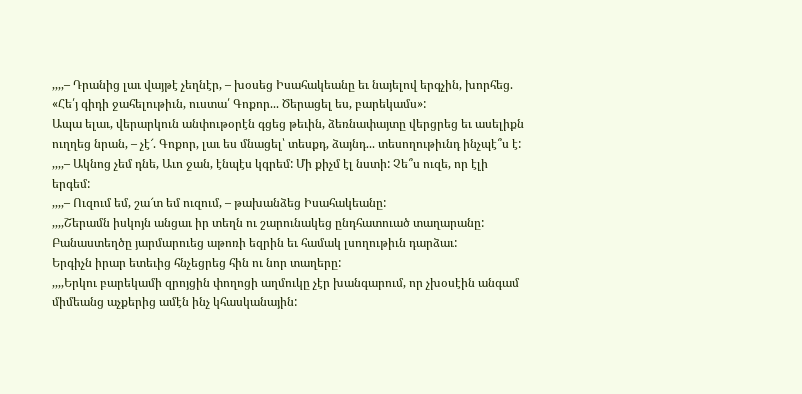,,,,– Դրանից լաւ վայթէ չեղնէր, – խօսեց Իսահակեանը եւ նայելով երգչին, խորհեց. «Հե՛յ գիդի ջահելութիւն, ուստա՛ Գոքոր... Ծերացել ես, բարեկամս»:
Ապա ելաւ, վերարկուն անփութօրէն գցեց թեւին, ձեռնափայտը վերցրեց եւ ասելիքն ուղղեց նրան, – չէ՜. Գոքոր, լաւ ես մնացել՝ տեսքդ, ձայնդ... տեսողութիւնդ ինչպէ՞ս է:
,,,,– Ակնոց չեմ դնե, Աւո ջան, էնպէս կգրեմ: Մի քիչմ էլ նստի: Չե՞ս ուզե, որ էլի երգեմ:
,,,,– Ուզում եմ, շա՜տ եմ ուզում, – թախանձեց Իսահակեանը:
,,,,Շերամն իսկոյն անցաւ իր տեղն ու շարունակեց ընդհատուած տաղարանը: Բանաստեղծը յարմարուեց աթոռի եզրին եւ համակ լսողութիւն դարձաւ:
Երգիչն իրար ետեւից հնչեցրեց հին ու նոր տաղերը:
,,,,Երկու բարեկամի զրոյցին փողոցի աղմուկը չէր խանգարում, որ չխօսէին անգամ միմեանց աչքերից ամէն ինչ կհասկանային: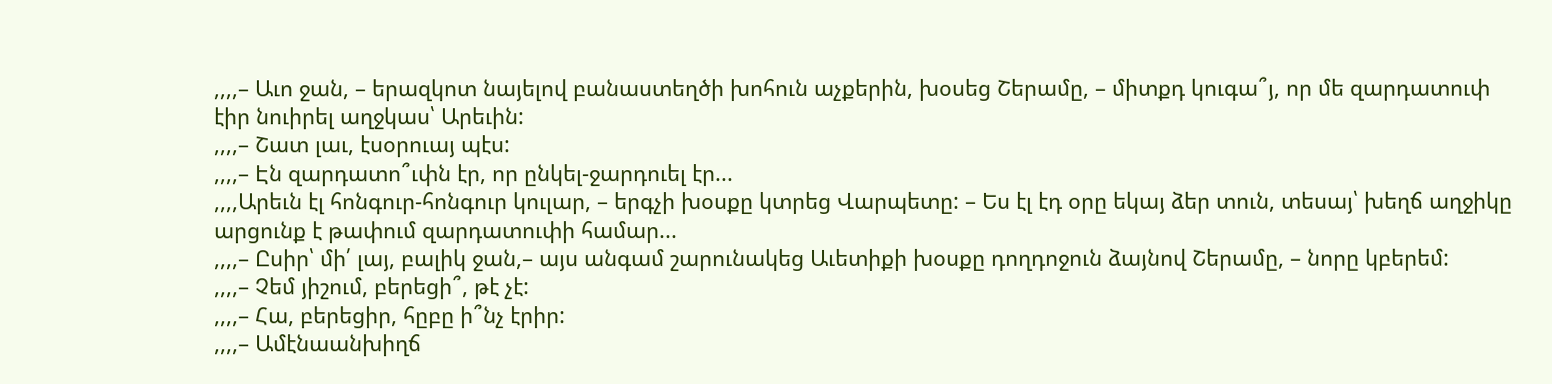,,,,– Աւո ջան, – երազկոտ նայելով բանաստեղծի խոհուն աչքերին, խօսեց Շերամը, – միտքդ կուգա՞յ, որ մե զարդատուփ էիր նուիրել աղջկաս՝ Արեւին:
,,,,– Շատ լաւ, էսօրուայ պէս:
,,,,– Էն զարդատո՞ւփն էր, որ ընկել-ջարդուել էր...
,,,,Արեւն էլ հոնգուր-հոնգուր կուլար, – երգչի խօսքը կտրեց Վարպետը: – Ես էլ էդ օրը եկայ ձեր տուն, տեսայ՝ խեղճ աղջիկը արցունք է թափում զարդատուփի համար...
,,,,– Ըսիր՝ մի՛ լայ, բալիկ ջան,– այս անգամ շարունակեց Աւետիքի խօսքը դողդոջուն ձայնով Շերամը, – նորը կբերեմ:
,,,,– Չեմ յիշում, բերեցի՞, թէ չէ:
,,,,– Հա, բերեցիր, հըբը ի՞նչ էրիր:
,,,,– Ամէնաանխիղճ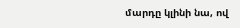մարդը կլինի նա, ով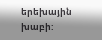երեխային խաբի: